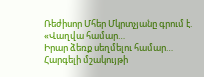Ռեժիսոր Մհեր Մկրտչյանը գրում է.
«Վաղվա համար…
Իրար ձեռք սեղմելու համար…
Հարգելի մշակույթի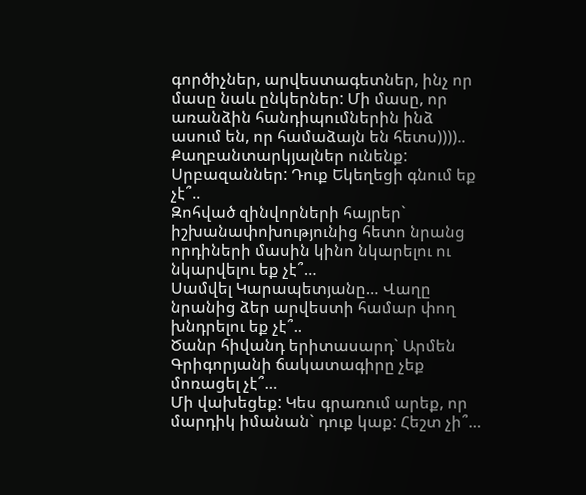գործիչներ, արվեստագետներ, ինչ որ մասը նաև ընկերներ: Մի մասը, որ առանձին հանդիպումներին ինձ ասում են, որ համաձայն են հետս))))..
Քաղբանտարկյալներ ունենք:
Սրբազաններ: Դուք Եկեղեցի գնում եք չէ՞..
Զոհված զինվորների հայրեր` իշխանափոխությունից հետո նրանց որդիների մասին կինո նկարելու ու նկարվելու եք չէ՞…
Սամվել Կարապետյանը… Վաղը նրանից ձեր արվեստի համար փող խնդրելու եք չէ՞..
Ծանր հիվանդ երիտասարդ` Արմեն Գրիգորյանի ճակատագիրը չեք մոռացել չէ՞…
Մի վախեցեք: Կես գրառում արեք, որ մարդիկ իմանան` դուք կաք: Հեշտ չի՞…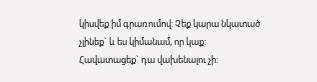կիսվեք իմ գրառումով: Չեք կարա նկատած չլինեք` և ես կիմանամ, որ կաք:
Հավատացեք` դա վախենալու չի: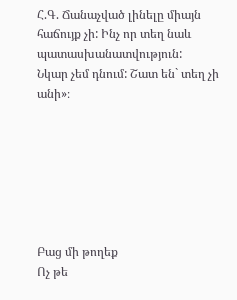Հ.Գ. Ճանաչված լինելը միայն հաճույք չի: Ինչ որ տեղ նաև պատասխանատվություն:
Նկար չեմ դնում: Շատ են` տեղ չի անի»։







Բաց մի թողեք
Ոչ թե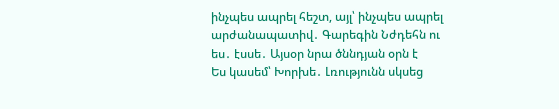ինչպես ապրել հեշտ, այլ՝ ինչպես ապրել արժանապատիվ․ Գարեգին Նժդեհն ու ես․ էսսե․ Այսօր նրա ծննդյան օրն է
Ես կասեմ՝ Խորխե․ Լռությունն սկսեց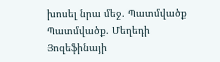խոսել նրա մեջ. Պատմվածք
Պատմվածք. Մեղեդի Յոզեֆինայի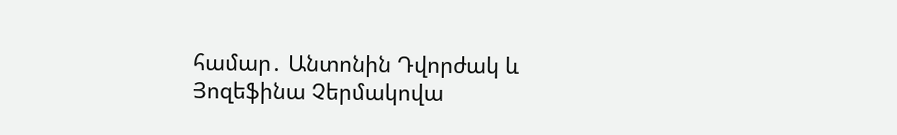համար․ Անտոնին Դվորժակ և Յոզեֆինա Չերմակովա